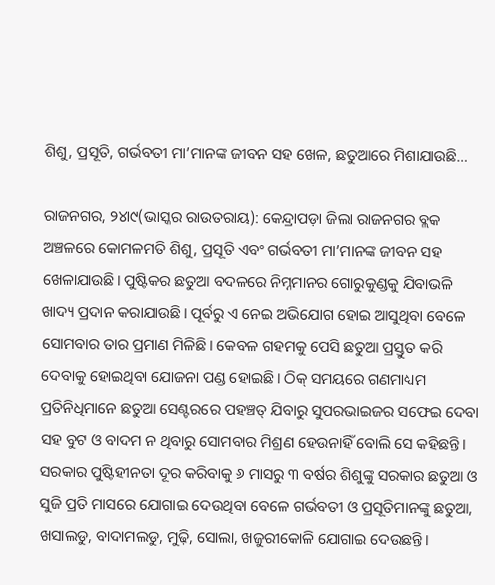ଶିଶୁ, ପ୍ରସୂତି, ଗର୍ଭବତୀ ମା’ମାନଙ୍କ ଜୀବନ ସହ ଖେଳ, ଛତୁଆରେ ମିଶାଯାଉଛି…

ରାଜନଗର, ୨୪ା୯(ଭାସ୍କର ରାଉତରାୟ): କେନ୍ଦ୍ରାପଡ଼ା ଜିଲା ରାଜନଗର ବ୍ଲକ ଅଞ୍ଚଳରେ କୋମଳମତି ଶିଶୁ, ପ୍ରସୂତି ଏବଂ ଗର୍ଭବତୀ ମା’ମାନଙ୍କ ଜୀବନ ସହ ଖେଳାଯାଉଛି। ପୁଷ୍ଟିକର ଛତୁଆ ବଦଳରେ ନିମ୍ନମାନର ଗୋରୁକୁଣ୍ଡକୁ ଯିବାଭଳି ଖାଦ୍ୟ ପ୍ରଦାନ କରାଯାଉଛି। ପୂର୍ବରୁ ଏ ନେଇ ଅଭିଯୋଗ ହୋଇ ଆସୁଥିବା ବେଳେ ସୋମବାର ତାର ପ୍ରମାଣ ମିଳିଛି। କେବଳ ଗହମକୁ ପେସି ଛତୁଆ ପ୍ରସ୍ତୁତ କରି ଦେବାକୁ ହୋଇଥିବା ଯୋଜନା ପଣ୍ଡ ହୋଇଛି। ଠିକ୍‌ ସମୟରେ ଗଣମାଧ୍ୟମ ପ୍ରତିନିଧିମାନେ ଛତୁଆ ସେଣ୍ଟରରେ ପହଞ୍ଚତ୍ ଯିବାରୁ ସୁପରଭାଇଜର ସଫେଇ ଦେବା ସହ ବୁଟ ଓ ବାଦମ ନ ଥିବାରୁ ସୋମବାର ମିଶ୍ରଣ ହେଉନାହିଁ ବୋଲି ସେ କହିଛନ୍ତି।
ସରକାର ପୁଷ୍ଟିହୀନତା ଦୂର କରିବାକୁ ୬ ମାସରୁ ୩ ବର୍ଷର ଶିଶୁଙ୍କୁ ସରକାର ଛତୁଆ ଓ ସୁଜି ପ୍ରତି ମାସରେ ଯୋଗାଇ ଦେଉଥିବା ବେଳେ ଗର୍ଭବତୀ ଓ ପ୍ରସୂତିମାନଙ୍କୁ ଛତୁଆ, ଖସାଲଡୁ, ବାଦାମଲଡୁ, ମୁଢ଼ି, ସୋଲା, ଖଜୁରୀକୋଳି ଯୋଗାଇ ଦେଉଛନ୍ତି।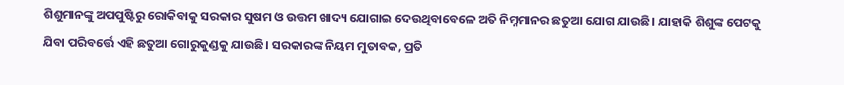ଶିଶୁମାନଙ୍କୁ ଅପପୁଷ୍ଟିରୁ ରୋକିବାକୁ ସରକାର ସୁଷମ ଓ ଉତ୍ତମ ଖାଦ୍ୟ ଯୋଗାଇ ଦେଉଥିବାବେଳେ ଅତି ନିମ୍ନମାନର ଛତୁଆ ଯୋଗ ଯାଉଛି। ଯାହାକି ଶିଶୁଙ୍କ ପେଟକୁ ଯିବା ପରିବର୍ତ୍ତେ ଏହି ଛତୁଆ ଗୋରୁକୁଣ୍ଡକୁ ଯାଉଛି। ସରକାରଙ୍କ ନିୟମ ମୁତାବକ, ପ୍ରତି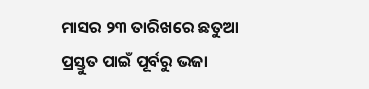ମାସର ୨୩ ତାରିଖରେ ଛତୁଆ ପ୍ରସ୍ତୁତ ପାଇଁ ପୂର୍ବରୁ ଭଜା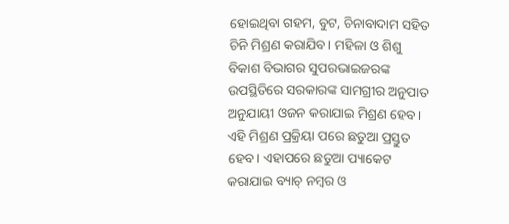ହୋଇଥିବା ଗହମ, ବୁଟ, ଚିନାବାଦାମ ସହିତ ଚିନି ମିଶ୍ରଣ କରାଯିବ। ମହିଳା ଓ ଶିଶୁ ବିକାଶ ବିଭାଗର ସୁପରଭାଇଜରଙ୍କ ଉପସ୍ଥିତିରେ ସରକାରଙ୍କ ସାମଗ୍ରୀର ଅନୁପାତ ଅନୁଯାୟୀ ଓଜନ କରାଯାଇ ମିଶ୍ରଣ ହେବ। ଏହି ମିଶ୍ରଣ ପ୍ରକ୍ରିୟା ପରେ ଛତୁଆ ପ୍ରସ୍ତୁତ ହେବ। ଏହାପରେ ଛତୁଆ ପ୍ୟାକେଟ କରାଯାଇ ବ୍ୟାଚ୍‌ ନମ୍ବର ଓ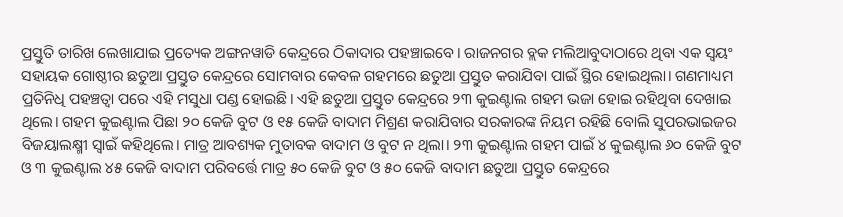ପ୍ରସ୍ତୁତି ତାରିଖ ଲେଖାଯାଇ ପ୍ରତ୍ୟେକ ଅଙ୍ଗନୱାଡି କେନ୍ଦ୍ରରେ ଠିକାଦାର ପହଞ୍ଚାଇବେ। ରାଜନଗର ବ୍ଲକ ମଲିଆବୁଦାଠାରେ ଥିବା ଏକ ସ୍ବୟଂ ସହାୟକ ଗୋଷ୍ଠୀର ଛତୁଆ ପ୍ରସ୍ତୁତ କେନ୍ଦ୍ରରେ ସୋମବାର କେବଳ ଗହମରେ ଛତୁଆ ପ୍ରସ୍ତୁତ କରାଯିବା ପାଇଁ ସ୍ଥିର ହୋଇଥିଲା। ଗଣମାଧ୍ୟମ ପ୍ରତିନିଧି ପହଞ୍ଚତ୍ବା ପରେ ଏହି ମସୁଧା ପଣ୍ଡ ହୋଇଛି। ଏହି ଛତୁଆ ପ୍ରସ୍ତୁତ କେନ୍ଦ୍ରରେ ୨୩ କୁଇଣ୍ଟାଲ ଗହମ ଭଜା ହୋଇ ରହିଥିବା ଦେଖାଇ ଥିଲେ। ଗହମ କୁଇଣ୍ଟାଲ ପିଛା ୨୦ କେଜି ବୁଟ ଓ ୧୫ କେଜି ବାଦାମ ମିଶ୍ରଣ କରାଯିବାର ସରକାରଙ୍କ ନିୟମ ରହିଛି ବୋଲି ସୁପରଭାଇଜର ବିଜୟାଲକ୍ଷ୍ମୀ ସ୍ବାଇଁ କହିଥିଲେ। ମାତ୍ର ଆବଶ୍ୟକ ମୁତାବକ ବାଦାମ ଓ ବୁଟ ନ ଥିଲା। ୨୩ କୁଇଣ୍ଟାଲ ଗହମ ପାଇଁ ୪ କୁଇଣ୍ଟାଲ ୬୦ କେଜି ବୁଟ ଓ ୩ କୁଇଣ୍ଟାଲ ୪୫ କେଜି ବାଦାମ ପରିବର୍ତ୍ତେ ମାତ୍ର ୫୦ କେଜି ବୁଟ ଓ ୫୦ କେଜି ବାଦାମ ଛତୁଆ ପ୍ରସ୍ତୁତ କେନ୍ଦ୍ରରେ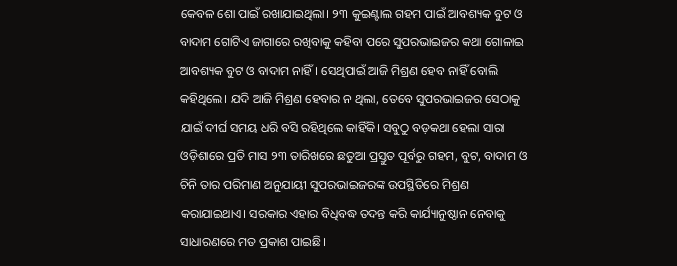କେବଳ ଶୋ ପାଇଁ ରଖାଯାଇଥିଲା। ୨୩ କୁଇଣ୍ଟାଲ ଗହମ ପାଇଁ ଆବଶ୍ୟକ ବୁଟ ଓ ବାଦାମ ଗୋଟିଏ ଜାଗାରେ ରଖିବାକୁ କହିବା ପରେ ସୁପରଭାଇଜର କଥା ଗୋଳାଇ ଆବଶ୍ୟକ ବୁଟ ଓ ବାଦାମ ନାହିଁ। ସେଥିପାଇଁ ଆଜି ମିଶ୍ରଣ ହେବ ନାହିଁ ବୋଲି କହିଥିଲେ। ଯଦି ଆଜି ମିଶ୍ରଣ ହେବାର ନ ଥିଲା, ତେବେ ସୁପରଭାଇଜର ସେଠାକୁ ଯାଇଁ ଦୀର୍ଘ ସମୟ ଧରି ବସି ରହିଥିଲେ କାହିଁକି। ସବୁଠୁ ବଡ଼କଥା ହେଲା ସାରା ଓଡ଼ିଶାରେ ପ୍ରତି ମାସ ୨୩ ତାରିଖରେ ଛତୁଆ ପ୍ରସ୍ତୁତ ପୂର୍ବରୁ ଗହମ, ବୁଟ, ବାଦାମ ଓ ଚିନି ତାର ପରିମାଣ ଅନୁଯାୟୀ ସୁପରଭାଇଜରଙ୍କ ଉପସ୍ଥିତିରେ ମିଶ୍ରଣ କରାଯାଇଥାଏ। ସରକାର ଏହାର ବିଧିବଦ୍ଧ ତଦନ୍ତ କରି କାର୍ଯ୍ୟାନୁଷ୍ଠାନ ନେବାକୁ ସାଧାରଣରେ ମତ ପ୍ରକାଶ ପାଇଛି।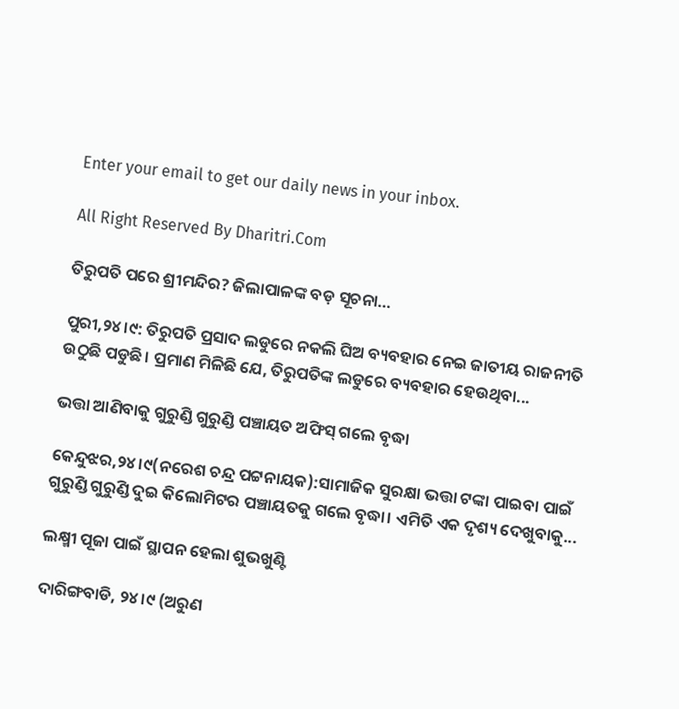Enter your email to get our daily news in your inbox.

All Right Reserved By Dharitri.Com

ତିରୁପତି ପରେ ଶ୍ରୀମନ୍ଦିର? ଜିଲାପାଳଙ୍କ ବଡ଼ ସୂଚନା…

ପୁରୀ,୨୪।୯: ତିରୁପତି ପ୍ରସାଦ ଲଡୁରେ ନକଲି ଘିଅ ବ୍ୟବହାର ନେଇ ଜାତୀୟ ରାଜନୀତି ଉଠୁଛି ପଡୁଛି। ପ୍ରମାଣ ମିଳିଛି ଯେ, ତିରୁପତିଙ୍କ ଲଡୁରେ ବ୍ୟବହାର ହେଉଥିବା...

ଭତ୍ତା ଆଣିବାକୁ ଗୁରୁଣ୍ଡି ଗୁରୁଣ୍ଡି ପଞ୍ଚାୟତ ଅଫିସ୍‌ ଗଲେ ବୃଦ୍ଧା

କେନ୍ଦୁଝର,୨୪।୯(ନରେଶ ଚନ୍ଦ୍ର ପଟ୍ଟନାୟକ):ସାମାଜିକ ସୁରକ୍ଷା ଭତ୍ତା ଟଙ୍କା ପାଇବା ପାଇଁ ଗୁରୁଣ୍ଡି ଗୁରୁଣ୍ଡି ଦୁଇ କିଲୋମିଟର ପଞ୍ଚାୟତକୁ ଗଲେ ବୃଦ୍ଧା। ଏମିତି ଏକ ଦୃଶ୍ୟ ଦେଖୁବାକୁ...

ଲକ୍ଷ୍ମୀ ପୂଜା ପାଇଁ ସ୍ଥାପନ ହେଲା ଶୁଭଖୁଣ୍ଟି

ଦାରିଙ୍ଗବାଡି, ୨୪।୯ (ଅରୁଣ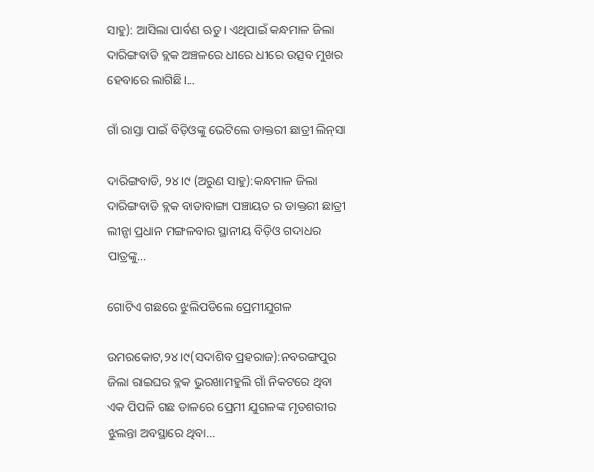ସାହୁ): ଆସିଲା ପାର୍ବଣ ଋତୁ। ଏଥିପାଇଁ କନ୍ଧମାଳ ଜିଲା ଦାରିଙ୍ଗବାଡି ବ୍ଲକ ଅଞ୍ଚଳରେ ଧୀରେ ଧୀରେ ଉତ୍ସବ ମୁଖର ହେବାରେ ଲାଗିଛି।...

ଗାଁ ରାସ୍ତା ପାଇଁ ବିଡ଼ିଓଙ୍କୁ ଭେଟିଲେ ଡାକ୍ତରୀ ଛାତ୍ରୀ ଲିନ୍‌ସା

ଦାରିଙ୍ଗବାଡି, ୨୪।୯ (ଅରୁଣ ସାହୁ):କନ୍ଧମାଳ ଜିଲା ଦାରିଙ୍ଗବାଡି ବ୍ଲକ ବାଡାବାଙ୍ଗା ପଞ୍ଚାୟତ ର ଡାକ୍ତରୀ ଛାତ୍ରୀ ଲୀନ୍ସା ପ୍ରଧାନ ମଙ୍ଗଳବାର ସ୍ଥାନୀୟ ବିଡ଼ିଓ ଗଦାଧର ପାତ୍ରଙ୍କୁ...

ଗୋଟିଏ ଗଛରେ ଝୁଲିପଡିଲେ ପ୍ରେମୀଯୁଗଳ

ଉମରକୋଟ,୨୪।୯(ସଦାଶିବ ପ୍ରହରାଜ):ନବରଙ୍ଗପୁର ଜିଲା ରାଇଘର ବ୍ଳକ ଭୁରଖାମହୁଲି ଗାଁ ନିକଟରେ ଥିବା ଏକ ପିପଳି ଗଛ ଡାଳରେ ପ୍ରେମୀ ଯୁଗଳଙ୍କ ମୃତଶରୀର ଝୁଲନ୍ତା ଅବସ୍ଥାରେ ଥିବା...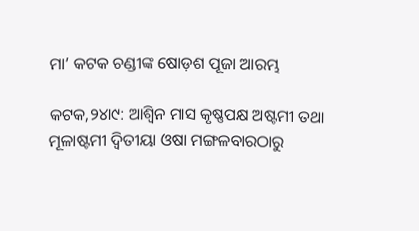ମା’ କଟକ ଚଣ୍ଡୀଙ୍କ ଷୋଡ଼ଶ ପୂଜା ଆରମ୍ଭ

କଟକ,୨୪ା୯: ଆଶ୍ୱିନ ମାସ କୃଷ୍ଣପକ୍ଷ ଅଷ୍ଟମୀ ତଥା ମୂଳାଷ୍ଟମୀ ଦ୍ୱିତୀୟା ଓଷା ମଙ୍ଗଳବାରଠାରୁ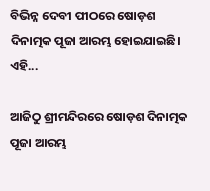ବିଭିନ୍ନ ଦେବୀ ପୀଠରେ ଷୋଡ଼ଶ ଦିନାତ୍ମକ ପୂଜା ଆରମ୍ଭ ହୋଇଯାଇଛି। ଏହି...

ଆଜିଠୁ ଶ୍ରୀମନ୍ଦିରରେ ଷୋଡ଼ଶ ଦିନାତ୍ମକ ପୂଜା ଆରମ୍ଭ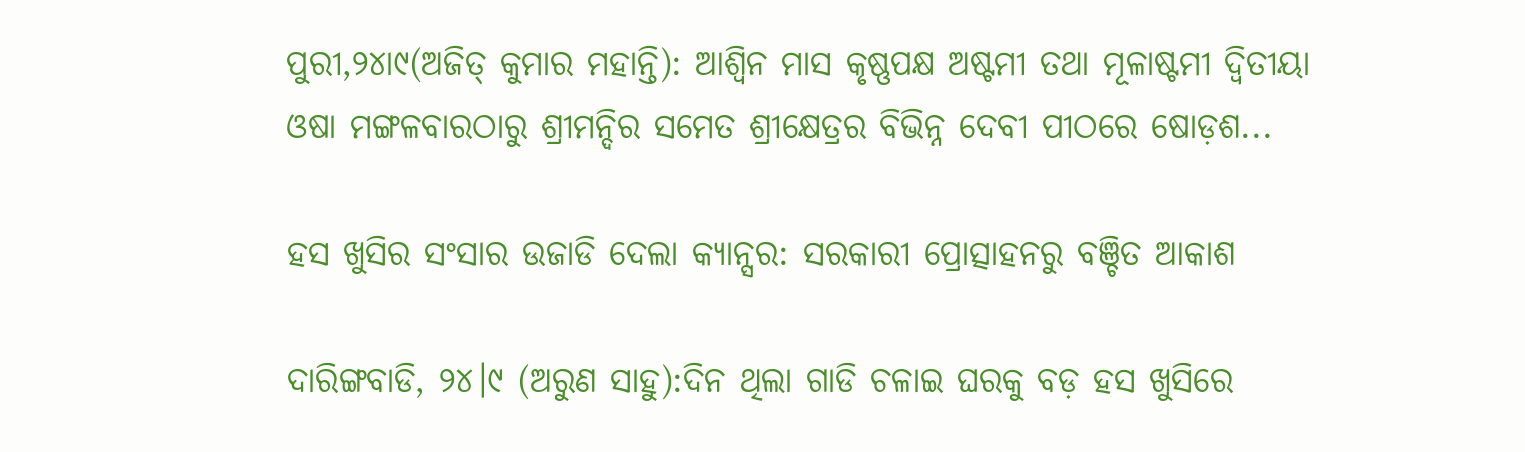ପୁରୀ,୨୪ା୯(ଅଜିତ୍‌ କୁମାର ମହାନ୍ତି): ଆଶ୍ୱିନ ମାସ କୃଷ୍ଣପକ୍ଷ ଅଷ୍ଟମୀ ତଥା ମୂଳାଷ୍ଟମୀ ଦ୍ୱିତୀୟା ଓଷା ମଙ୍ଗଳବାରଠାରୁ ଶ୍ରୀମନ୍ଦିର ସମେତ ଶ୍ରୀକ୍ଷେତ୍ରର ବିଭିନ୍ନ ଦେବୀ ପୀଠରେ ଷୋଡ଼ଶ...

ହସ ଖୁସିର ସଂସାର ଉଜାଡି ଦେଲା କ୍ୟାନ୍ସର: ସରକାରୀ ପ୍ରୋତ୍ସାହନରୁ ବଞ୍ଚିତ ଆକାଶ

ଦାରିଙ୍ଗବାଡି, ୨୪।୯ (ଅରୁଣ ସାହୁ):ଦିନ ଥିଲା ଗାଡି ଚଳାଇ ଘରକୁ ବଡ଼ ହସ ଖୁସିରେ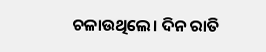ଚଳାଉଥିଲେ। ଦିନ ରାତି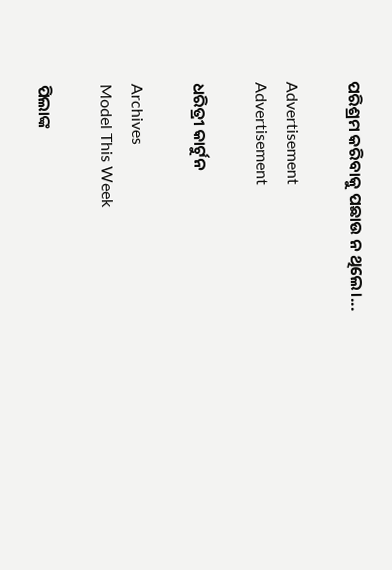ପରିଶ୍ରମ କରିବାକୁ ପଛାଉ ନ ଥିଲେ।...

Advertisement
Advertisement

ଧରିତ୍ରୀ କାର୍ଟୁନ

Archives
Model This Week

ପିଲାଙ୍କ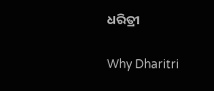ଧରିତ୍ରୀ

Why Dharitri